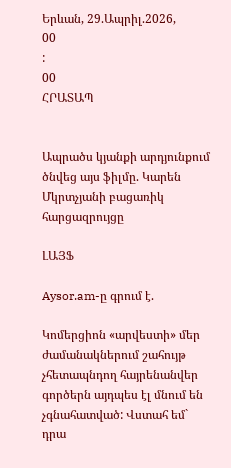Երևան, 29.Ապրիլ.2026,
00
:
00
ՀՐԱՏԱՊ


Ապրածս կյանքի արդյունքում ծնվեց այս ֆիլմը. Կարեն Մկրտչյանի բացառիկ հարցազրույցը

ԼԱՅՖ

Aysor.am-ը գրում է.

Կոմերցիոն «արվեստի» մեր ժամանակներում շահույթ չհետապնդող հայրենանվեր գործերն այդպես էլ մնում են չգնահատված: Վստահ եմ` դրա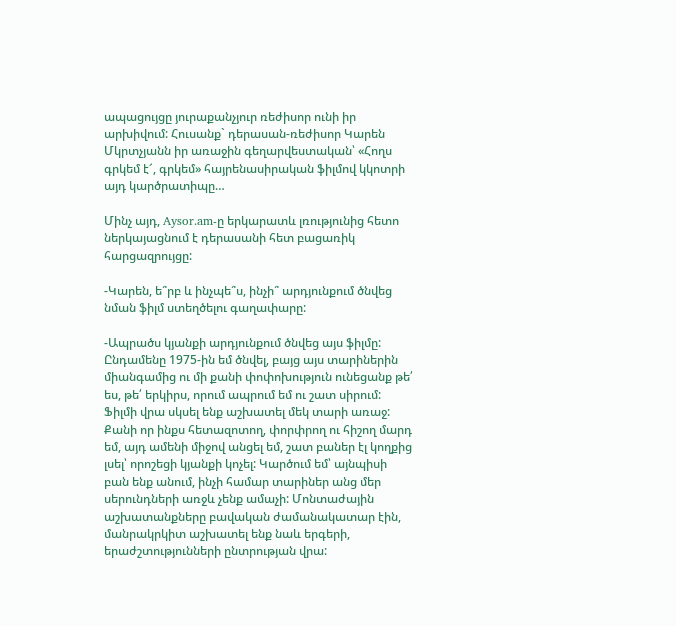ապացույցը յուրաքանչյուր ռեժիսոր ունի իր արխիվում: Հուսանք` դերասան-ռեժիսոր Կարեն Մկրտչյանն իր առաջին գեղարվեստական՝ «Հողս գրկեմ է՜, գրկեմ» հայրենասիրական ֆիլմով կկոտրի այդ կարծրատիպը…

Մինչ այդ, Aysor.am-ը երկարատև լռությունից հետո ներկայացնում է դերասանի հետ բացառիկ հարցազրույցը:

-Կարեն, ե՞րբ և ինչպե՞ս, ինչի՞ արդյունքում ծնվեց նման ֆիլմ ստեղծելու գաղափարը:

-Ապրածս կյանքի արդյունքում ծնվեց այս ֆիլմը: Ընդամենը 1975-ին եմ ծնվել, բայց այս տարիներին միանգամից ու մի քանի փոփոխություն ունեցանք թե՛ ես, թե՛ երկիրս, որում ապրում եմ ու շատ սիրում: Ֆիլմի վրա սկսել ենք աշխատել մեկ տարի առաջ: Քանի որ ինքս հետազոտող, փորփրող ու հիշող մարդ եմ, այդ ամենի միջով անցել եմ, շատ բաներ էլ կողքից լսել՝ որոշեցի կյանքի կոչել: Կարծում եմ՝ այնպիսի բան ենք անում, ինչի համար տարիներ անց մեր սերունդների առջև չենք ամաչի: Մոնտաժային աշխատանքները բավական ժամանակատար էին, մանրակրկիտ աշխատել ենք նաև երգերի, երաժշտությունների ընտրության վրա: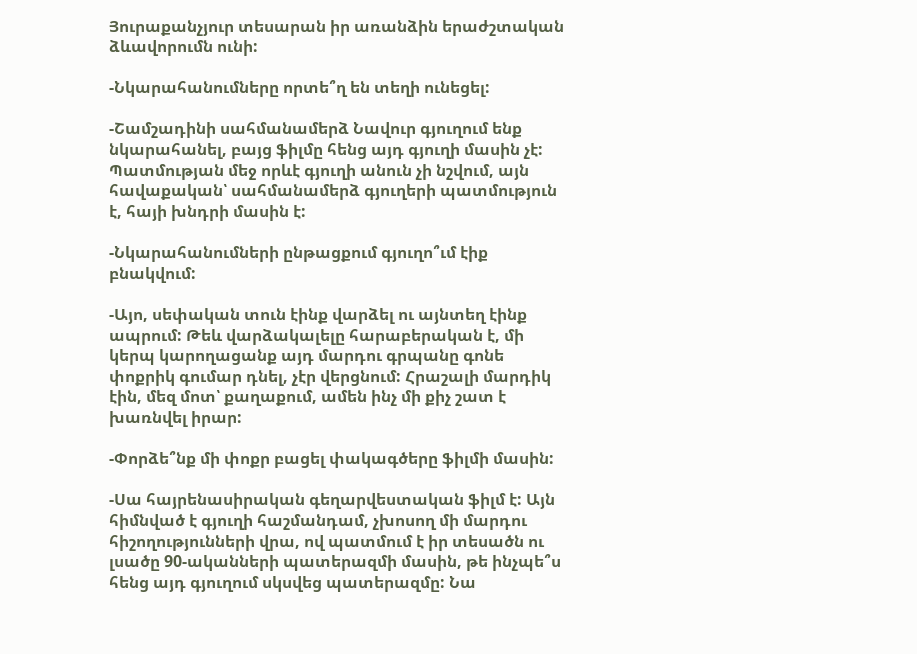Յուրաքանչյուր տեսարան իր առանձին երաժշտական ձևավորումն ունի:

-Նկարահանումները որտե՞ղ են տեղի ունեցել:

-Շամշադինի սահմանամերձ Նավուր գյուղում ենք նկարահանել, բայց ֆիլմը հենց այդ գյուղի մասին չէ: Պատմության մեջ որևէ գյուղի անուն չի նշվում, այն հավաքական՝ սահմանամերձ գյուղերի պատմություն է, հայի խնդրի մասին է:

-Նկարահանումների ընթացքում գյուղո՞ւմ էիք բնակվում:

-Այո, սեփական տուն էինք վարձել ու այնտեղ էինք ապրում: Թեև վարձակալելը հարաբերական է, մի կերպ կարողացանք այդ մարդու գրպանը գոնե փոքրիկ գումար դնել, չէր վերցնում: Հրաշալի մարդիկ էին, մեզ մոտ՝ քաղաքում, ամեն ինչ մի քիչ շատ է խառնվել իրար:

-Փորձե՞նք մի փոքր բացել փակագծերը ֆիլմի մասին:

-Սա հայրենասիրական գեղարվեստական ֆիլմ է: Այն հիմնված է գյուղի հաշմանդամ, չխոսող մի մարդու հիշողությունների վրա, ով պատմում է իր տեսածն ու լսածը 90-ականների պատերազմի մասին, թե ինչպե՞ս հենց այդ գյուղում սկսվեց պատերազմը: Նա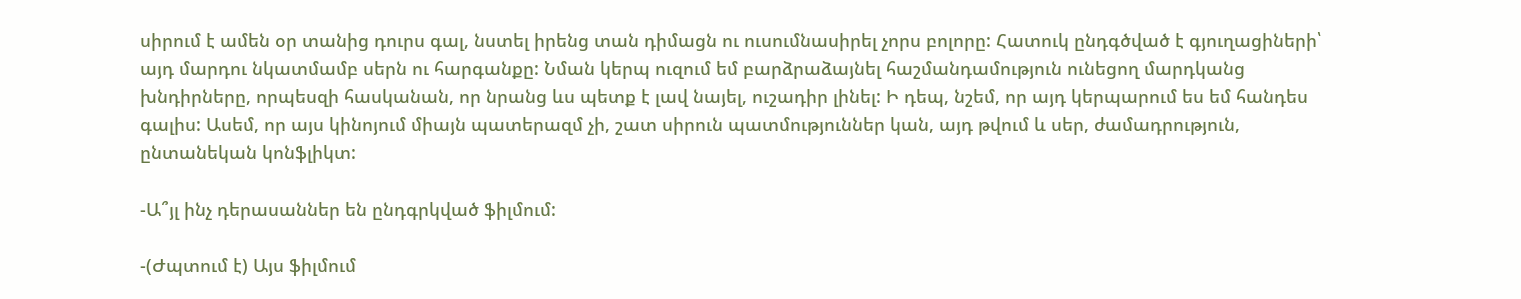սիրում է ամեն օր տանից դուրս գալ, նստել իրենց տան դիմացն ու ուսումնասիրել չորս բոլորը: Հատուկ ընդգծված է գյուղացիների՝ այդ մարդու նկատմամբ սերն ու հարգանքը: Նման կերպ ուզում եմ բարձրաձայնել հաշմանդամություն ունեցող մարդկանց խնդիրները, որպեսզի հասկանան, որ նրանց ևս պետք է լավ նայել, ուշադիր լինել: Ի դեպ, նշեմ, որ այդ կերպարում ես եմ հանդես գալիս: Ասեմ, որ այս կինոյում միայն պատերազմ չի, շատ սիրուն պատմություններ կան, այդ թվում և սեր, ժամադրություն, ընտանեկան կոնֆլիկտ:

-Ա՞յլ ինչ դերասաններ են ընդգրկված ֆիլմում:

-(Ժպտում է) Այս ֆիլմում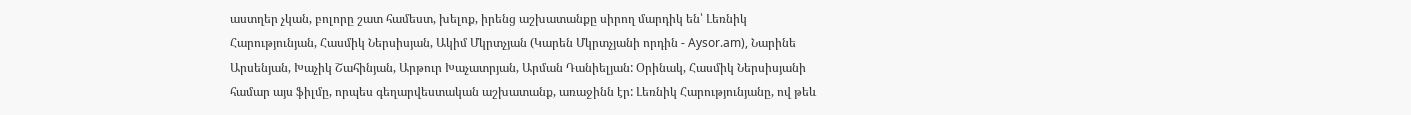աստղեր չկան, բոլորը շատ համեստ, խելոք, իրենց աշխատանքը սիրող մարդիկ են՝ Լեռնիկ Հարությունյան, Հասմիկ Ներսիսյան, Ակիմ Մկրտչյան (Կարեն Մկրտչյանի որդին - Aysor.am), Նարինե Արսենյան, Խաչիկ Շահինյան, Արթուր Խաչատրյան, Արման Դանիելյան: Օրինակ, Հասմիկ Ներսիսյանի համար այս ֆիլմը, որպես գեղարվեստական աշխատանք, առաջինն էր: Լեռնիկ Հարությունյանը, ով թեև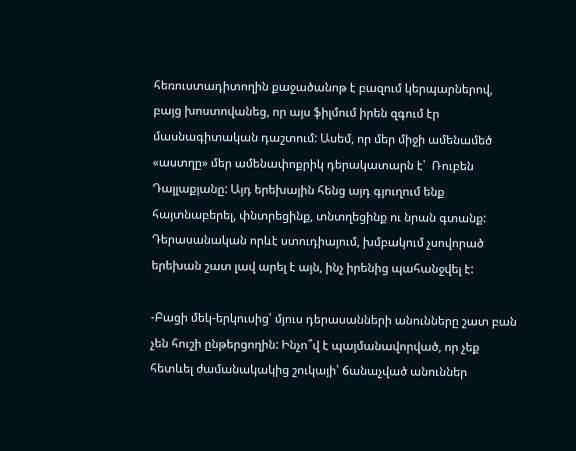հեռուստադիտողին քաջածանոթ է բազում կերպարներով, բայց խոստովանեց, որ այս ֆիլմում իրեն զգում էր մասնագիտական դաշտում: Ասեմ, որ մեր միջի ամենամեծ «աստղը» մեր ամենափոքրիկ դերակատարն է՝  Ռուբեն Դալլաքյանը: Այդ երեխային հենց այդ գյուղում ենք հայտնաբերել, փնտրեցինք, տնտղեցինք ու նրան գտանք: Դերասանական որևէ ստուդիայում, խմբակում չսովորած երեխան շատ լավ արել է այն, ինչ իրենից պահանջվել է:

-Բացի մեկ-երկուսից՝ մյուս դերասանների անունները շատ բան չեն հուշի ընթերցողին: Ինչո՞վ է պայմանավորված, որ չեք հետևել ժամանակակից շուկայի՝ ճանաչված անուններ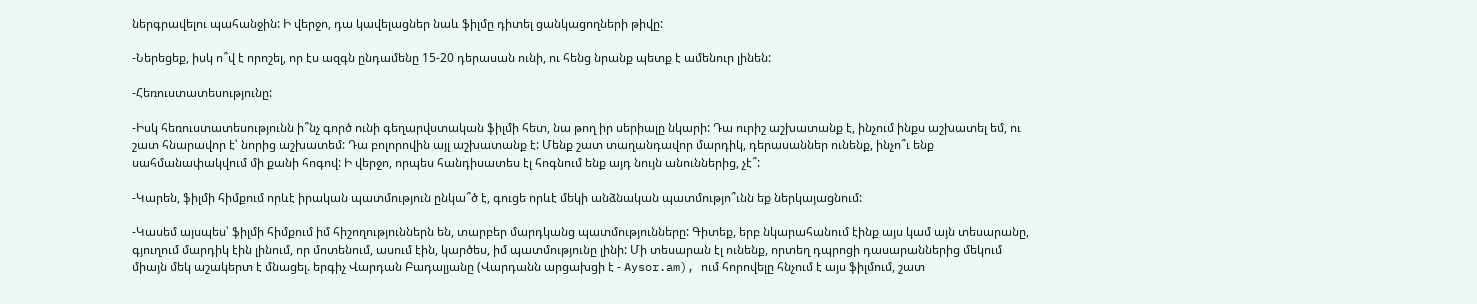ներգրավելու պահանջին: Ի վերջո, դա կավելացներ նաև ֆիլմը դիտել ցանկացողների թիվը:

-Ներեցեք, իսկ ո՞վ է որոշել, որ էս ազգն ընդամենը 15-20 դերասան ունի, ու հենց նրանք պետք է ամենուր լինեն:

-Հեռուստատեսությունը:

-Իսկ հեռուստատեսությունն ի՞նչ գործ ունի գեղարվստական ֆիլմի հետ, նա թող իր սերիալը նկարի: Դա ուրիշ աշխատանք է, ինչում ինքս աշխատել եմ, ու շատ հնարավոր է՝ նորից աշխատեմ: Դա բոլորովին այլ աշխատանք է: Մենք շատ տաղանդավոր մարդիկ, դերասաններ ունենք, ինչո՞ւ ենք սահմանափակվում մի քանի հոգով: Ի վերջո, որպես հանդիսատես էլ հոգնում ենք այդ նույն անուններից, չէ՞:

-Կարեն, ֆիլմի հիմքում որևէ իրական պատմություն ընկա՞ծ է, գուցե որևէ մեկի անձնական պատմությո՞ւնն եք ներկայացնում:

-Կասեմ այսպես՝ ֆիլմի հիմքում իմ հիշողություններն են, տարբեր մարդկանց պատմությունները: Գիտեք, երբ նկարահանում էինք այս կամ այն տեսարանը, գյուղում մարդիկ էին լինում, որ մոտենում, ասում էին, կարծես, իմ պատմությունը լինի: Մի տեսարան էլ ունենք, որտեղ դպրոցի դասարաններից մեկում միայն մեկ աշակերտ է մնացել. երգիչ Վարդան Բադալյանը (Վարդանն արցախցի է - Aysor.am), ում հորովելը հնչում է այս ֆիլմում, շատ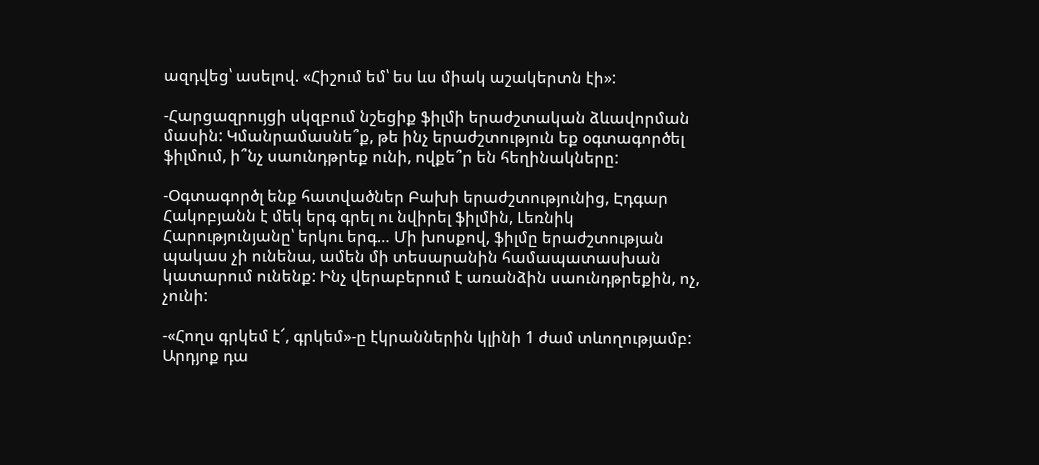ազդվեց՝ ասելով. «Հիշում եմ՝ ես ևս միակ աշակերտն էի»:

-Հարցազրույցի սկզբում նշեցիք ֆիլմի երաժշտական ձևավորման մասին: Կմանրամասնե՞ք, թե ինչ երաժշտություն եք օգտագործել ֆիլմում, ի՞նչ սաունդթրեք ունի, ովքե՞ր են հեղինակները:

-Օգտագործլ ենք հատվածներ Բախի երաժշտությունից, Էդգար Հակոբյանն է մեկ երգ գրել ու նվիրել ֆիլմին, Լեռնիկ Հարությունյանը՝ երկու երգ… Մի խոսքով, ֆիլմը երաժշտության պակաս չի ունենա, ամեն մի տեսարանին համապատասխան կատարում ունենք: Ինչ վերաբերում է առանձին սաունդթրեքին, ոչ, չունի:

-«Հողս գրկեմ է՜, գրկեմ»-ը էկրաններին կլինի 1 ժամ տևողությամբ: Արդյոք դա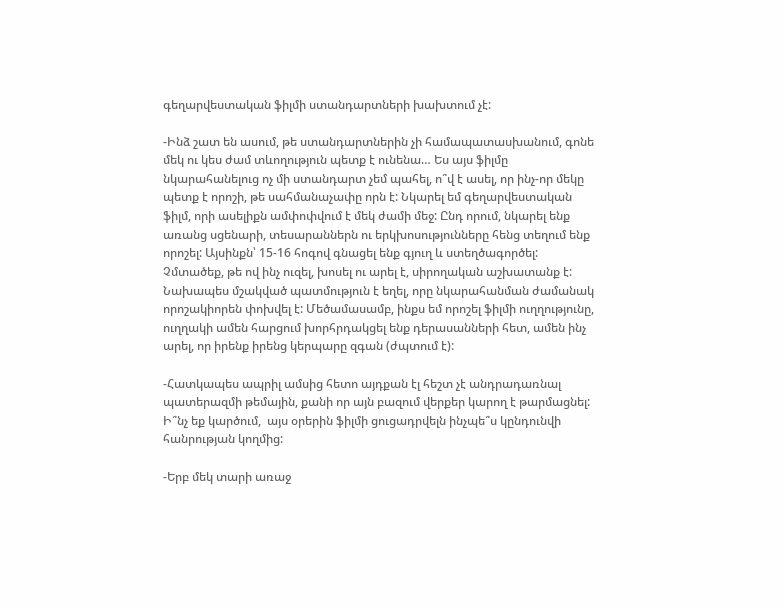գեղարվեստական ֆիլմի ստանդարտների խախտում չէ:

-Ինձ շատ են ասում, թե ստանդարտներին չի համապատասխանում, գոնե մեկ ու կես ժամ տևողություն պետք է ունենա… Ես այս ֆիլմը նկարահանելուց ոչ մի ստանդարտ չեմ պահել, ո՞վ է ասել, որ ինչ-որ մեկը պետք է որոշի, թե սահմանաչափը որն է: Նկարել եմ գեղարվեստական ֆիլմ, որի ասելիքն ամփոփվում է մեկ ժամի մեջ: Ընդ որում, նկարել ենք առանց սցենարի, տեսարաններն ու երկխոսությունները հենց տեղում ենք որոշել: Այսինքն՝ 15-16 հոգով գնացել ենք գյուղ և ստեղծագործել: Չմտածեք, թե ով ինչ ուզել, խոսել ու արել է, սիրողական աշխատանք է: Նախապես մշակված պատմություն է եղել, որը նկարահանման ժամանակ որոշակիորեն փոխվել է: Մեծամասամբ, ինքս եմ որոշել ֆիլմի ուղղությունը, ուղղակի ամեն հարցում խորհրդակցել ենք դերասանների հետ, ամեն ինչ արել, որ իրենք իրենց կերպարը զգան (ժպտում է):

-Հատկապես ապրիլ ամսից հետո այդքան էլ հեշտ չէ անդրադառնալ պատերազմի թեմային, քանի որ այն բազում վերքեր կարող է թարմացնել: Ի՞նչ եք կարծում,  այս օրերին ֆիլմի ցուցադրվելն ինչպե՞ս կընդունվի հանրության կողմից:

-Երբ մեկ տարի առաջ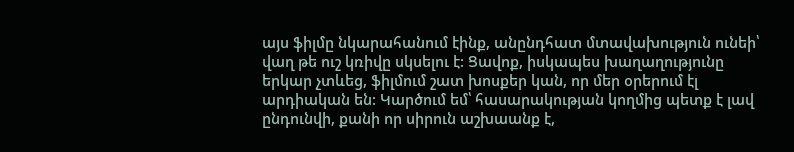այս ֆիլմը նկարահանում էինք, անընդհատ մտավախություն ունեի՝ վաղ թե ուշ կռիվը սկսելու է: Ցավոք, իսկապես խաղաղությունը երկար չտևեց, ֆիլմում շատ խոսքեր կան, որ մեր օրերում էլ արդիական են: Կարծում եմ՝ հասարակության կողմից պետք է լավ ընդունվի, քանի որ սիրուն աշխաանք է,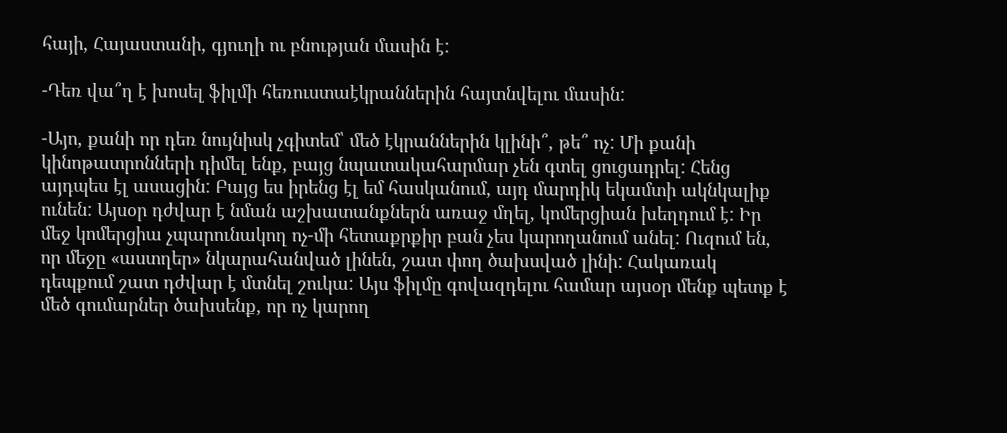հայի, Հայաստանի, գյուղի ու բնության մասին է:

-Դեռ վա՞ղ է խոսել ֆիլմի հեռուստաէկրաններին հայտնվելու մասին:

-Այո, քանի որ դեռ նույնիսկ չգիտեմ՝ մեծ էկրաններին կլինի՞, թե՞ ոչ: Մի քանի կինոթատրոնների դիմել ենք, բայց նպատակահարմար չեն գտել ցուցադրել: Հենց այդպես էլ ասացին: Բայց ես իրենց էլ եմ հասկանում, այդ մարդիկ եկամտի ակնկալիք ունեն: Այսօր դժվար է նման աշխատանքներն առաջ մղել, կոմերցիան խեղդում է: Իր մեջ կոմերցիա չպարունակող ոչ-մի հետաքրքիր բան չես կարողանում անել: Ուզում են, որ մեջը «աստղեր» նկարահանված լինեն, շատ փող ծախսված լինի: Հակառակ դեպքում շատ դժվար է մտնել շուկա: Այս ֆիլմը գովազդելու համար այսօր մենք պետք է մեծ գումարներ ծախսենք, որ ոչ կարող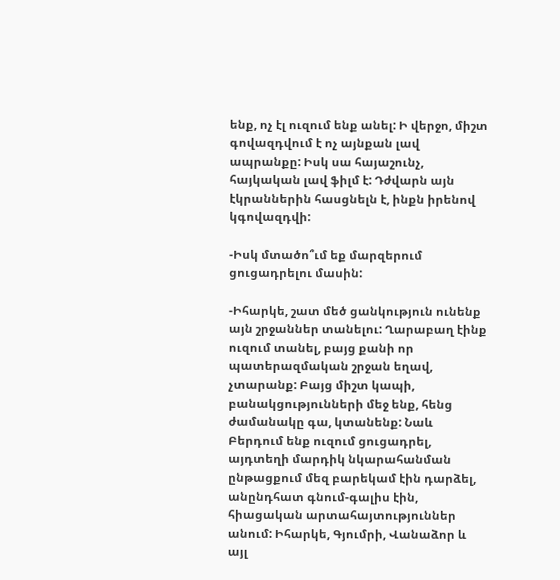ենք, ոչ էլ ուզում ենք անել: Ի վերջո, միշտ գովազդվում է ոչ այնքան լավ ապրանքը: Իսկ սա հայաշունչ, հայկական լավ ֆիլմ է: Դժվարն այն էկրաններին հասցնելն է, ինքն իրենով կգովազդվի:

-Իսկ մտածո՞ւմ եք մարզերում ցուցադրելու մասին:

-Իհարկե, շատ մեծ ցանկություն ունենք այն շրջաններ տանելու: Ղարաբաղ էինք ուզում տանել, բայց քանի որ պատերազմական շրջան եղավ, չտարանք: Բայց միշտ կապի, բանակցությունների մեջ ենք, հենց ժամանակը գա, կտանենք: Նաև Բերդում ենք ուզում ցուցադրել, այդտեղի մարդիկ նկարահանման ընթացքում մեզ բարեկամ էին դարձել, անընդհատ գնում-գալիս էին, հիացական արտահայտություններ անում: Իհարկե, Գյումրի, Վանաձոր և այլ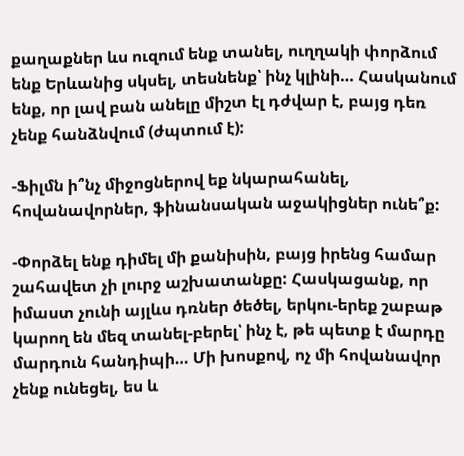քաղաքներ ևս ուզում ենք տանել, ուղղակի փորձում ենք Երևանից սկսել, տեսնենք՝ ինչ կլինի… Հասկանում ենք, որ լավ բան անելը միշտ էլ դժվար է, բայց դեռ չենք հանձնվում (ժպտում է):

-Ֆիլմն ի՞նչ միջոցներով եք նկարահանել, հովանավորներ, ֆինանսական աջակիցներ ունե՞ք:

-Փորձել ենք դիմել մի քանիսին, բայց իրենց համար շահավետ չի լուրջ աշխատանքը: Հասկացանք, որ իմաստ չունի այլևս դռներ ծեծել, երկու-երեք շաբաթ կարող են մեզ տանել-բերել՝ ինչ է, թե պետք է մարդը մարդուն հանդիպի… Մի խոսքով, ոչ մի հովանավոր չենք ունեցել, ես և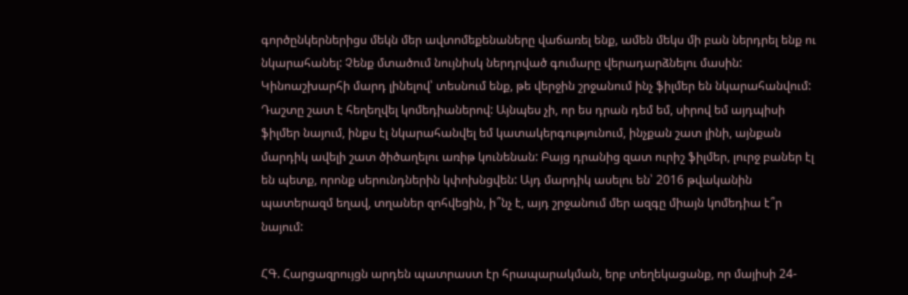գործընկերներիցս մեկն մեր ավտոմեքենաները վաճառել ենք, ամեն մեկս մի բան ներդրել ենք ու նկարահանել: Չենք մտածում նույնիսկ ներդրված գումարը վերադարձնելու մասին: Կինոաշխարհի մարդ լինելով՝ տեսնում ենք, թե վերջին շրջանում ինչ ֆիլմեր են նկարահանվում: Դաշտը շատ է հեղեղվել կոմեդիաներով: Այնպես չի, որ ես դրան դեմ եմ, սիրով եմ այդպիսի ֆիլմեր նայում, ինքս էլ նկարահանվել եմ կատակերգությունում, ինչքան շատ լինի, այնքան մարդիկ ավելի շատ ծիծաղելու առիթ կունենան: Բայց դրանից զատ ուրիշ ֆիլմեր, լուրջ բաներ էլ են պետք, որոնք սերունդներին կփոխնցվեն: Այդ մարդիկ ասելու են՝ 2016 թվականին պատերազմ եղավ, տղաներ զոհվեցին, ի՞նչ է, այդ շրջանում մեր ազգը միայն կոմեդիա է՞ր նայում:

ՀԳ. Հարցազրույցն արդեն պատրաստ էր հրապարակման, երբ տեղեկացանք, որ մայիսի 24-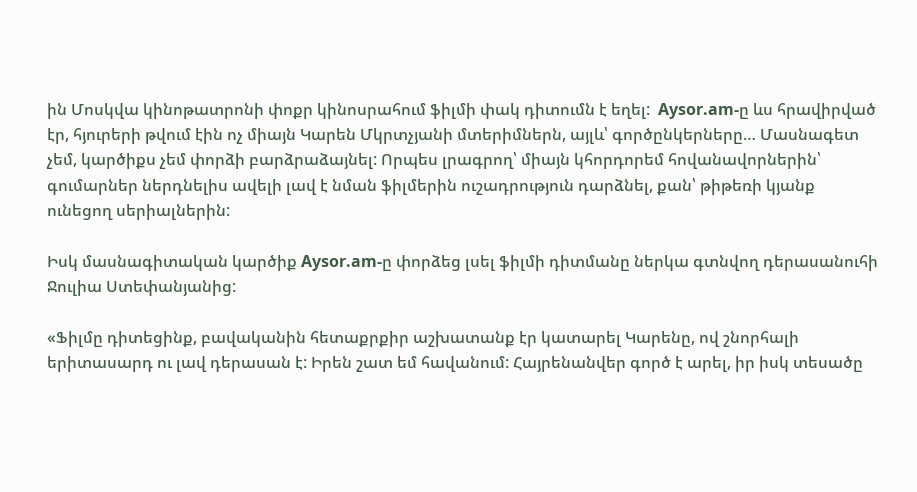ին Մոսկվա կինոթատրոնի փոքր կինոսրահում ֆիլմի փակ դիտումն է եղել:  Aysor.am-ը ևս հրավիրված էր, հյուրերի թվում էին ոչ միայն Կարեն Մկրտչյանի մտերիմներն, այլև՝ գործընկերները… Մասնագետ չեմ, կարծիքս չեմ փորձի բարձրաձայնել: Որպես լրագրող՝ միայն կհորդորեմ հովանավորներին՝ գումարներ ներդնելիս ավելի լավ է նման ֆիլմերին ուշադրություն դարձնել, քան՝ թիթեռի կյանք ունեցող սերիալներին:

Իսկ մասնագիտական կարծիք Aysor.am-ը փորձեց լսել ֆիլմի դիտմանը ներկա գտնվող դերասանուհի Ջուլիա Ստեփանյանից:

«Ֆիլմը դիտեցինք, բավականին հետաքրքիր աշխատանք էր կատարել Կարենը, ով շնորհալի երիտասարդ ու լավ դերասան է: Իրեն շատ եմ հավանում: Հայրենանվեր գործ է արել, իր իսկ տեսածը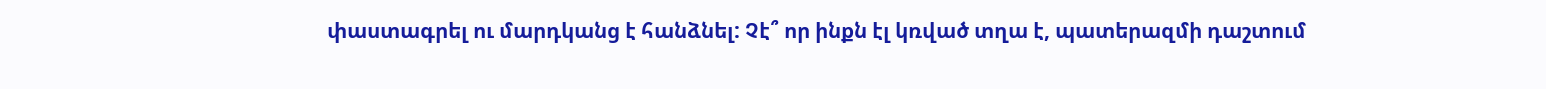փաստագրել ու մարդկանց է հանձնել: Չէ՞ որ ինքն էլ կռված տղա է, պատերազմի դաշտում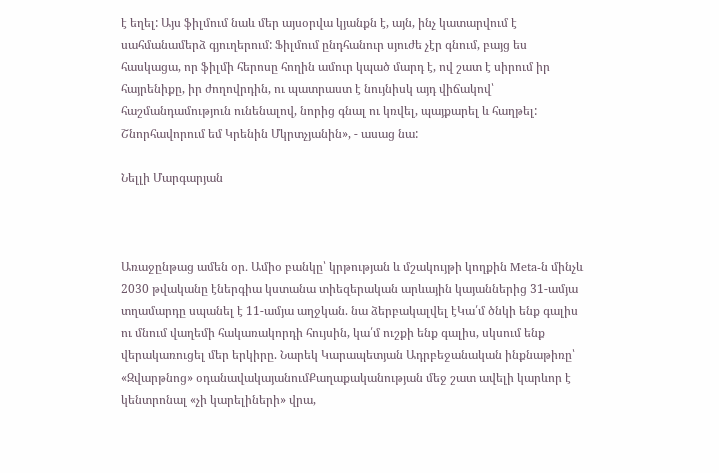է եղել: Այս ֆիլմում նաև մեր այսօրվա կյանքն է, այն, ինչ կատարվում է սահմանամերձ գյուղերում: Ֆիլմում ընդհանուր սյուժե չէր գնում, բայց ես հասկացա, որ ֆիլմի հերոսը հողին ամուր կպած մարդ է, ով շատ է սիրում իր հայրենիքը, իր ժողովրդին, ու պատրաստ է նույնիսկ այդ վիճակով՝ հաշմանդամություն ունենալով, նորից գնալ ու կռվել, պայքարել և հաղթել: Շնորհավորում եմ Կրենին Մկրտչյանին», - ասաց նա:

Նելլի Մարգարյան



Առաջընթաց ամեն օր․ Ամիօ բանկը՝ կրթության և մշակույթի կողքին Meta-ն մինչև 2030 թվականը էներգիա կստանա տիեզերական արևային կայաններից 31-ամյա տղամարդը սպանել է 11-ամյա աղջկան. նա ձերբակալվել էԿա՛մ ծնկի ենք գալիս ու մնում վաղեմի հակառակորդի հույսին, կա՛մ ուշքի ենք գալիս, սկսում ենք վերակառուցել մեր երկիրը. Նարեկ Կարապետյան Ադրբեջանական ինքնաթիռը՝ «Զվարթնոց» օդանավակայանումՔաղաքականության մեջ շատ ավելի կարևոր է կենտրոնալ «չի կարելիների» վրա,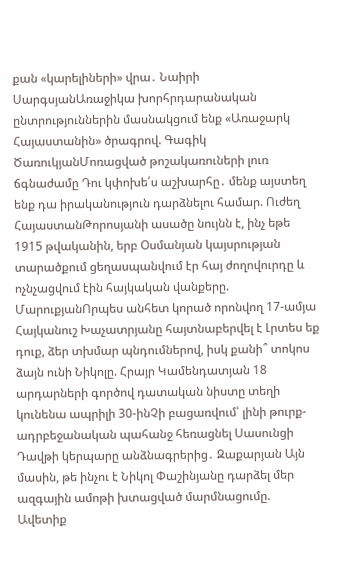քան «կարելիների» վրա․ Նաիրի ՍարգսյանԱռաջիկա խորհրդարանական ընտրություններին մասնակցում ենք «Առաջարկ Հայաստանին» ծրագրով. Գագիկ ԾառուկյանՄոռացված թոշակառուների լուռ ճգնաժամը Դու կփոխե՛ս աշխարհը․ մենք այստեղ ենք դա իրականություն դարձնելու համար. Ուժեղ ՀայաստանԹորոսյանի ասածը նույնն է, ինչ եթե 1915 թվականին, երբ Օսմանյան կայսրության տարածքում ցեղասպանվում էր հայ ժողովուրդը և ոչնչացվում էին հայկական վանքերը. ՄարուքյանՈրպես անհետ կորած որոնվող 17-ամյա Հայկանուշ Խաչատրյանը հայտնաբերվել է Լրտես եք դուք, ձեր տխմար պնդումներով, իսկ քանի՞ տոկոս ձայն ունի Նիկոլը. Հրայր Կամենդատյան 18 արդարների գործով դատական նիստը տեղի կունենա ապրիլի 30-ինՉի բացառվում՝ լինի թուրք-ադրբեջանական պահանջ հեռացնել Սասունցի Դավթի կերպարը անձնագրերից․ Զաքարյան Այն մասին, թե ինչու է Նիկոլ Փաշինյանը դարձել մեր ազգային ամոթի խտացված մարմնացումը. Ավետիք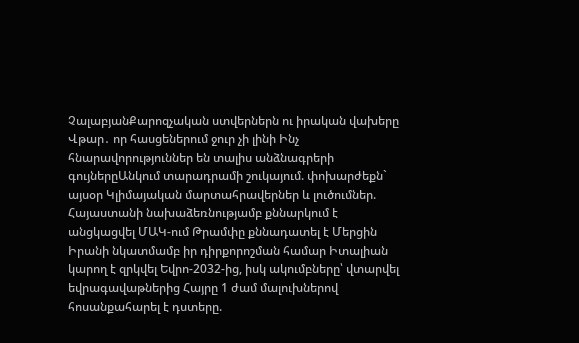ՉալաբյանՔարոզչական ստվերներն ու իրական վախերը Վթար․ որ հասցեներում ջուր չի լինի Ինչ հնարավորություններ են տալիս անձնագրերի գույներըԱնկում տարադրամի շուկայում. փոխարժեքն` այսօր Կլիմայական մարտահրավերներ և լուծումներ. Հայաստանի նախաձեռնությամբ քննարկում է անցկացվել ՄԱԿ-ում Թրամփը քննադատել է Մերցին Իրանի նկատմամբ իր դիրքորոշման համար Իտալիան կարող է զրկվել Եվրո-2032-ից, իսկ ակումբները՝ վտարվել եվրագավաթներից Հայրը 1 ժամ մալուխներով հոսանքահարել է դստերը.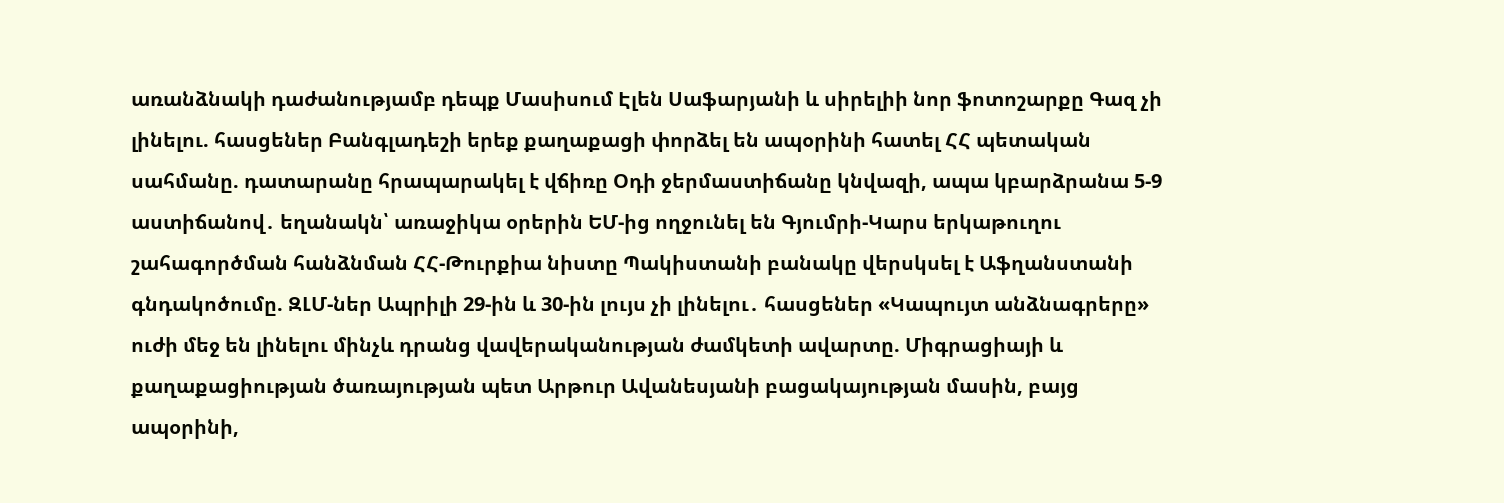առանձնակի դաժանությամբ դեպք Մասիսում Էլեն Սաֆարյանի և սիրելիի նոր ֆոտոշարքը Գազ չի լինելու. հասցեներ Բանգլադեշի երեք քաղաքացի փորձել են ապօրինի հատել ՀՀ պետական սահմանը. դատարանը հրապարակել է վճիռը Օդի ջերմաստիճանը կնվազի, ապա կբարձրանա 5-9 աստիճանով․ եղանակն՝ առաջիկա օրերին ԵՄ-ից ողջունել են Գյումրի-Կարս երկաթուղու շահագործման հանձնման ՀՀ-Թուրքիա նիստը Պակիստանի բանակը վերսկսել է Աֆղանստանի գնդակոծումը. ԶԼՄ-ներ Ապրիլի 29-ին և 30-ին լույս չի լինելու․ հասցեներ «Կապույտ անձնագրերը» ուժի մեջ են լինելու մինչև դրանց վավերականության ժամկետի ավարտը. Միգրացիայի և քաղաքացիության ծառայության պետ Արթուր Ավանեսյանի բացակայության մասին, բայց ապօրինի,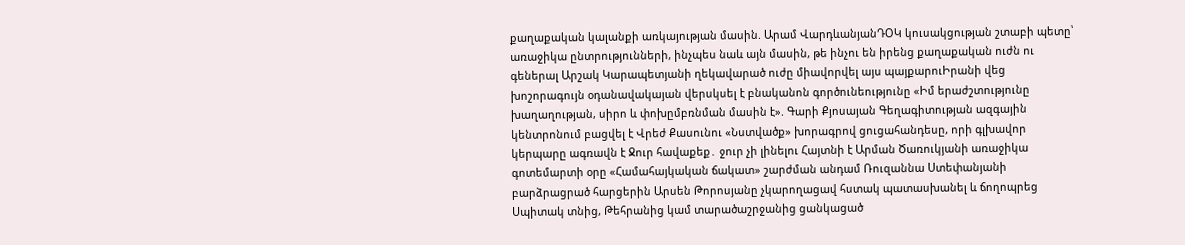քաղաքական կալանքի առկայության մասին. Արամ ՎարդևանյանԴՕԿ կուսակցության շտաբի պետը՝ առաջիկա ընտրությունների, ինչպես նաև այն մասին, թե ինչու են իրենց քաղաքական ուժն ու գեներալ Արշակ Կարապետյանի ղեկավարած ուժը միավորվել այս պայքարուԻրանի վեց խոշորագույն օդանավակայան վերսկսել է բնականոն գործունեությունը «Իմ երաժշտությունը խաղաղության, սիրո և փոխըմբռնման մասին է». Գարի Քյոսայան Գեղագիտության ազգային կենտրոնում բացվել է Վրեժ Քասունու «Նստվածք» խորագրով ցուցահանդեսը, որի գլխավոր կերպարը ագռավն է Ջուր հավաքեք․ ջուր չի լինելու Հայտնի է Արման Ծառուկյանի առաջիկա գոտեմարտի օրը «Համահայկական ճակատ» շարժման անդամ Ռուզաննա Ստեփանյանի բարձրացրած հարցերին Արսեն Թորոսյանը չկարողացավ հստակ պատասխանել և ճողոպրեց Սպիտակ տնից, Թեհրանից կամ տարածաշրջանից ցանկացած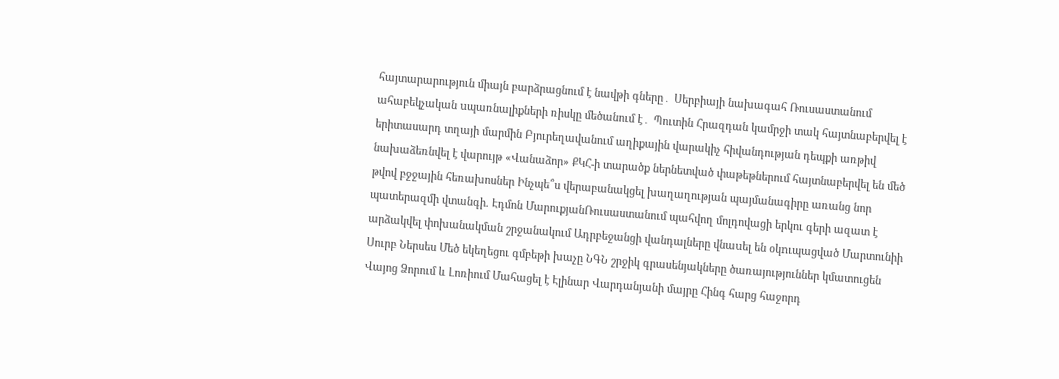հայտարարություն միայն բարձրացնում է նավթի գները․ Սերբիայի նախագահ Ռուսաստանում ահաբեկչական uպառնալիքների ռիսկը մեծանում է․ Պուտին Հրազդան կամրջի տակ հայտնաբերվել է երիտասարդ տղայի մարմին Բյուրեղավանում աղիքային վարակիչ հիվանդության դեպքի առթիվ նախաձեռնվել է վարույթ «Վանաձոր» ՔԿՀ-ի տարածք ներնետված փաթեթներում հայտնաբերվել են մեծ թվով բջջային հեռախոսներ Ինչպե՞ս վերաբանակցել խաղաղության պայմանագիրը առանց նոր պատերազմի վտանգի. Էդմոն ՄարուքյանՌուսաստանում պահվող մոլդովացի երկու գերի ազատ է արձակվել փոխանակման շրջանակում Ադրբեջանցի վանդալները վնաuել են օկnւպացված Մարտունիի Սուրբ Ներսես Մեծ եկեղեցու գմբեթի խաչը ՆԳՆ շրջիկ գրասենյակները ծառայություններ կմատուցեն Վայոց Ձորում և Լոռիում Մահացել է Էլինար Վարդանյանի մայրը Հինգ հարց հաջորդ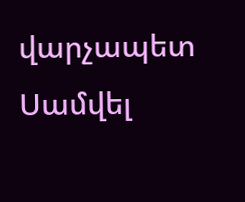վարչապետ Սամվել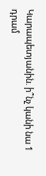Կարապետյանին. ի՞նչ կանի նա 1 դրամ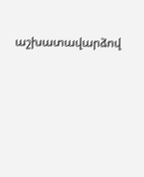աշխատավարձով